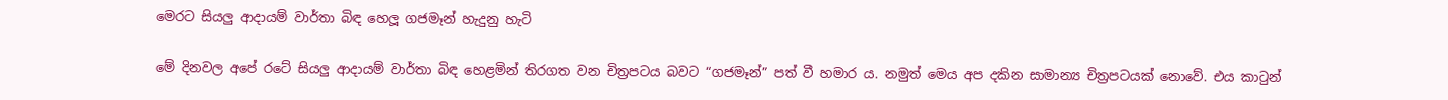මෙරට සියලු ආදායම් වාර්තා බිඳ හෙලූ ගජමෑන් හැදුනු හැටි

මේ දිනවල අපේ රටේ සියලු ආදායම් වාර්තා බිඳ හෙළමින් තිරගත වන චිත්‍රපටය බවට “ගජමෑන්” පත් වී හමාර ය. නමුත් මෙය අප දකින සාමාන්‍ය චිත්‍රපටයක් නොවේ. එය කාටුන්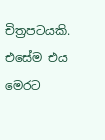චිත්‍රපටයකි. එසේම එය මෙරට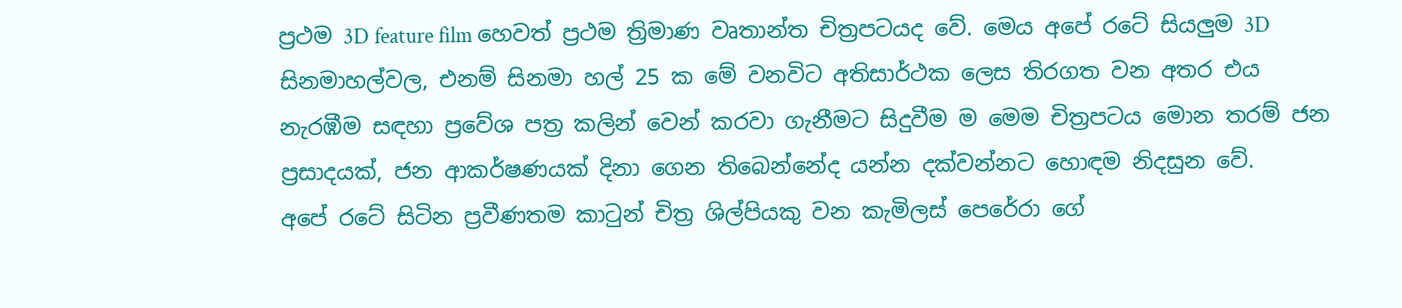ප්‍රථම 3D feature film හෙවත් ප්‍රථම ත්‍රිමාණ වෘතාන්ත චිත්‍රපටයද වේ. මෙය අපේ රටේ සියලුම 3D සිනමාහල්වල, එනම් සිනමා හල් 25 ක මේ වනවිට අතිසාර්ථක ලෙස තිරගත වන අතර එය නැරඹීම සඳහා ප්‍රවේශ පත්‍ර කලින් වෙන් කරවා ගැනීමට සිදුවීම ම මෙම චිත්‍රපටය මොන තරම් ජන ප්‍රසාදයක්, ජන ආකර්ෂණයක් දිනා ගෙන තිබෙන්නේද යන්න දක්වන්නට හොඳම නිදසුන වේ.
අපේ රටේ සිටින ප්‍රවීණතම කාටුන් චිත්‍ර ශිල්පියකු වන කැමිලස් පෙරේරා ගේ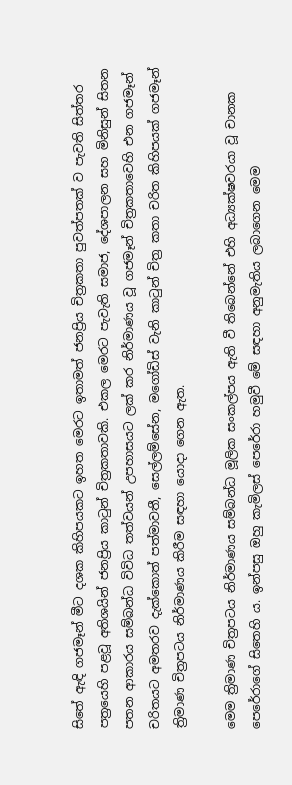සිතේ ඇඳි ගජමෑන් මීට දශක කිහිපයකට ඉහත මෙරට ඉතාමත් ජනප්‍රිය චිත්‍රකතා පුවත්පතක් ව පැවති සිත්තර පත්‍රයෙහි පළවූ අතිශයින් ජනප්‍රිය කාටුන් චිත්‍රකතාවකි. එකල මෙරට පැවැති සමාජ, දේශපාලන සහ මිනිසුන් සිතන පතන ආකාරය සම්බන්ධ විවිධ තත්වයන් උපහාසයට ලක් කර නිර්මාණය වූ ගජමෑන් චිත්‍රකතාවෙහි එන ගජමෑන් චරිතයට අමතරව දැක්කොත් පත්මාවතී, සෙල්ලම්සේන, මගෝඩිස් වැනි කාටුන් චිත්‍ර කතා චරිත කිහිපයක් ගජමෑන් ත්‍රිමාණ චිත්‍රපටය නිර්මාණය කිරීම සඳහා යොදා ගෙන ඇත.

මෙම ත්‍රිමාණ චිත්‍රපටය නිර්මාණය සම්බන්ධ මූලික සංකල්පය ඇති වී තිබෙන්නේ එහි අධ්‍යක්ෂවරයා වූ චානක පෙරේරාගේ සිතෙහි ය. ඉන්පසු ඔහු කැමිලස් පෙරේරා හමුවී මේ සඳහා අනුමැතිය ලබාගෙන මෙම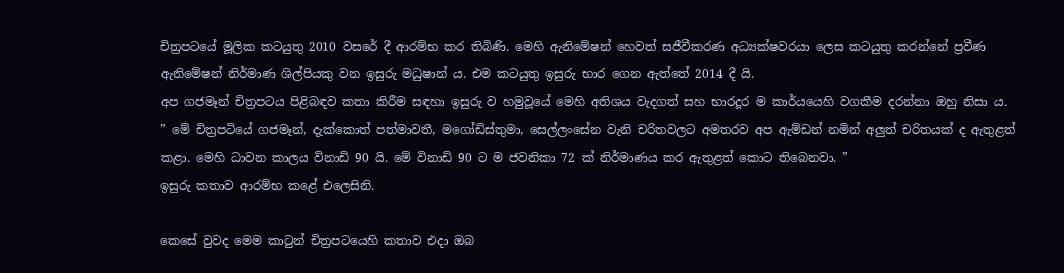චිත්‍රපටයේ මූලික කටයුතු 2010 වසරේ දී ආරම්භ කර තිබිණි. මෙහි ඇනිමේෂන් හෙවත් සජීවීකරණ අධ්‍යක්ෂවරයා ලෙස කටයුතු කරන්නේ ප්‍රවීණ ඇනිමේෂන් නිර්මාණ ශිල්පියකු වන ඉසුරු මධුෂාන් ය. එම කටයුතු ඉසුරු භාර ගෙන ඇත්තේ 2014 දී යි.
අප ගජමෑන් චිත්‍රපටය පිළිබඳව කතා කිරීම සඳහා ඉසුරු ව හමුවූයේ මෙහි අතිශය වැදගත් සහ භාරදූර ම කාර්යයෙහි වගකීම දරන්නා ඔහු නිසා ය.
” මේ චිත්‍රපටියේ ගජමෑන්, දැක්කොත් පත්මාවතී, මගෝඩිස්තුමා, සෙල්ලංසේන වැනි චරිතවලට අමතරව අප ඇම්ඩන් නමින් අලුත් චරිතයක් ද ඇතුළත් කළා. මෙහි ධාවන කාලය විනාඩි 90 යි. මේ විනාඩි 90 ට ම ජවනිකා 72 ක් නිර්මාණය කර ඇතුළත් කොට තිබෙනවා. ”
ඉසුරු කතාව ආරම්භ කළේ එලෙසිනි.

කෙසේ වුවද මෙම කාටුන් චිත්‍රපටයෙහි කතාව එදා ඔබ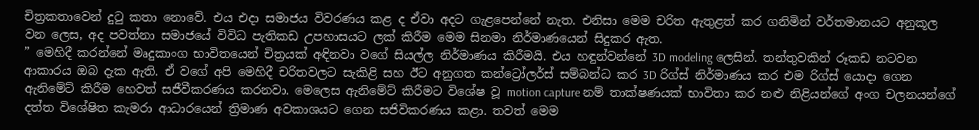චිත්‍රකතාවෙන් දුටු කතා නොවේ. එය එදා සමාජය විවරණය කළ ද ඒවා අදට ගැළපෙන්නේ නැත. එනිසා මෙම චරිත ඇතුළත් කර ගනිමින් වර්තමානයට අනුකූල වන ලෙස, අද පවත්නා සමාජයේ විවිධ පැතිකඩ උපහාසයට ලක් කිරීම මෙම සිනමා නිර්මාණයෙන් සිදුකර ඇත.
” මෙහිදී කරන්නේ මෘදුකාංග භාවිතයෙන් චිත්‍රයක් අඳිනවා වගේ සියල්ල නිර්මාණය කිරීමයි. එය හඳුන්වන්නේ 3D modeling ලෙසින්. තන්තුවකින් රූකඩ නටවන ආකාරය ඔබ දැක ඇති. ඒ වගේ අපි මෙහිදී චරිතවලට සැකිළි සහ ඊට අනුගත කන්ට්‍රෝලර්ස් සම්බන්ධ කර 3D රිග්ස් නිර්මාණය කර එම රිග්ස් යොදා ගෙන ඇනිමේට් කිරීම හෙවත් සජීවීකරණය කරනවා. මෙලෙස ඇනිමේට් කිරීමට විශේෂ වූ motion capture නම් තාක්ෂණයක් භාවිතා කර නළු නිළියන්ගේ අංග චලනයන්ගේ දත්ත විශේෂිත කැමරා ආධාරයෙන් ත්‍රිමාණ අවකාශයට ගෙන සජිවිකරණය කළා. තවත් මෙම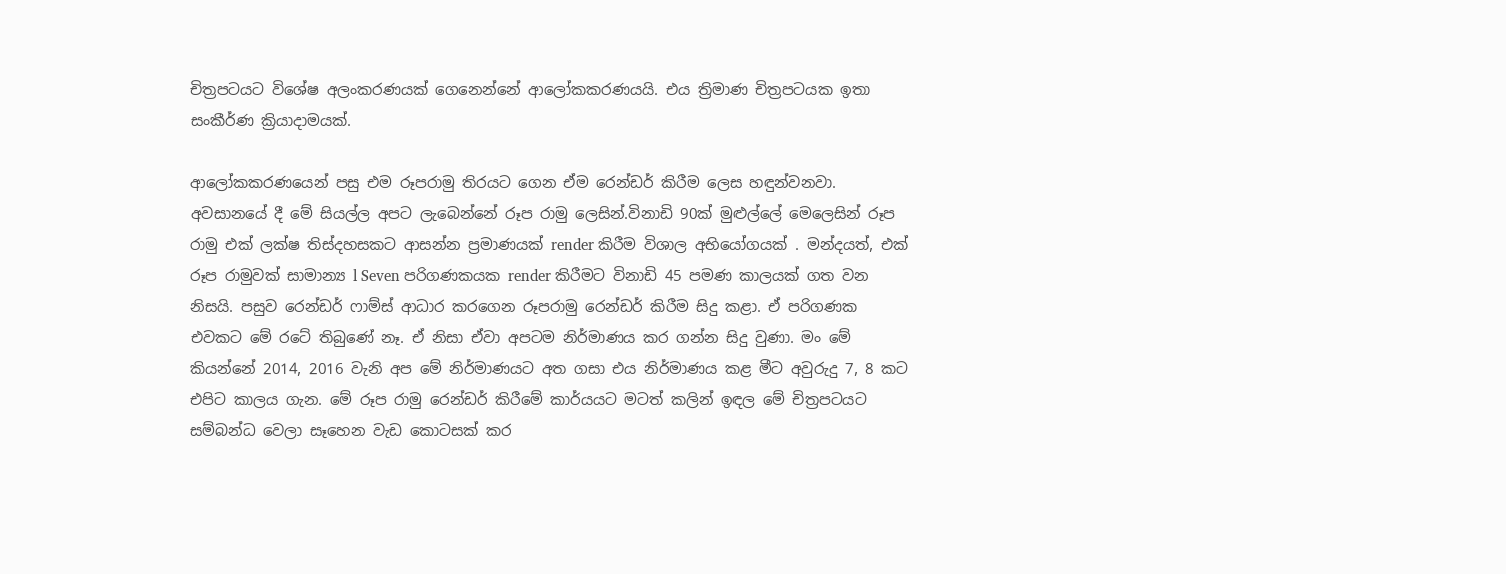චිත්‍රපටයට විශේෂ අලංකරණයක් ගෙනෙන්නේ ආලෝකකරණයයි. එය ත්‍රිමාණ චිත්‍රපටයක ඉතා සංකීර්ණ ක්‍රියාදාමයක්.

ආලෝකකරණයෙන් පසු එම රූපරාමු තිරයට ගෙන ඒම රෙන්ඩර් කිරීම ලෙස හඳුන්වනවා. අවසානයේ දී මේ සියල්ල අපට ලැබෙන්නේ රූප රාමු ලෙසින්.විනාඩි 90ක් මුළුල්ලේ මෙලෙසින් රූප රාමු එක් ලක්ෂ තිස්දහසකට ආසන්න ප්‍රමාණයක් render කිරීම විශාල අභියෝගයක් . මන්දයත්, එක් රූප රාමුවක් සාමාන්‍ය l Seven පරිගණකයක render කිරීමට විනාඩි 45 පමණ කාලයක් ගත වන නිසයි. පසුව රෙන්ඩර් ෆාම්ස් ආධාර කරගෙන රූපරාමු රෙන්ඩර් කිරීම සිදු කළා. ඒ පරිගණක එවකට මේ රටේ තිබුණේ නෑ. ඒ නිසා ඒවා අපටම නිර්මාණය කර ගන්න සිදු වුණා. මං මේ කියන්නේ 2014, 2016 වැනි අප මේ නිර්මාණයට අත ගසා එය නිර්මාණය කළ මීට අවුරුදු 7, 8 කට එපිට කාලය ගැන. මේ රූප රාමු රෙන්ඩර් කිරීමේ කාර්යයට මටත් කලින් ඉඳල මේ චිත්‍රපටයට සම්බන්ධ වෙලා සෑහෙන වැඩ කොටසක් කර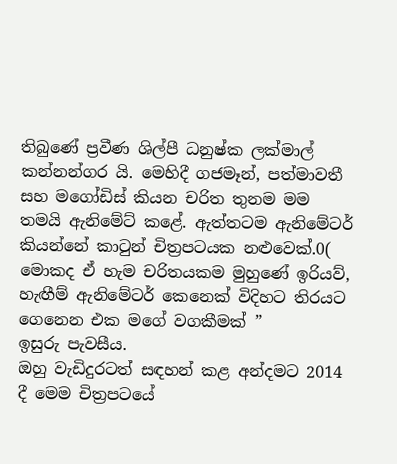තිබුණේ ප්‍රවීණ ශිල්පී ධනුෂ්ක ලක්මාල් කන්නන්ගර යි. මෙහිදී ගජමෑන්, පත්මාවතී සහ මගෝඩිස් කියන චරිත තුනම මම තමයි ඇනිමේට් කළේ. ඇත්තටම ඇනිමේටර් කියන්නේ කාටුන් චිත්‍රපටයක නළුවෙක්.0( මොකද ඒ හැම චරිතයකම මුහුණේ ඉරියව්, හැඟීම් ඇනිමේටර් කෙනෙක් විදිහට තිරයට ගෙනෙන එක මගේ වගකීමක් ”
ඉසුරු පැවසීය.
ඔහු වැඩිදුරටත් සඳහන් කළ අන්දමට 2014 දී මෙම චිත්‍රපටයේ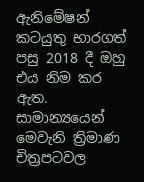ඇනිමේෂන් කටයුතු භාරගත් පසු 2018 දී ඔහු එය නිම කර ඇත. සාමාන්‍යයෙන් මෙවැනි ත්‍රිමාණ චිත්‍රපටවල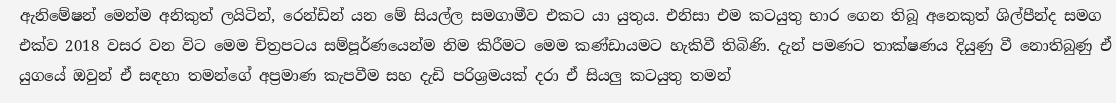ඇනිමේෂන් මෙන්ම අනිකුත් ලයිටින්, රෙන්ඩින් යන මේ සියල්ල සමගාමීව එකට යා යුතුය. එනිසා එම කටයුතු භාර ගෙන තිබූ අනෙකුත් ශිල්පීන්ද සමග එක්ව 2018 වසර වන විට මෙම චිත්‍රපටය සම්පූර්ණයෙන්ම නිම කිරීමට මෙම කණ්ඩායමට හැකිවී තිබිණි. දැන් පමණට තාක්ෂණය දියුණු වී නොතිබුණු ඒ යුගයේ ඔවුන් ඒ සඳහා තමන්ගේ අප්‍රමාණ කැපවීම සහ දැඩි පරිශ්‍රමයක් දරා ඒ සියලු කටයුතු තමන්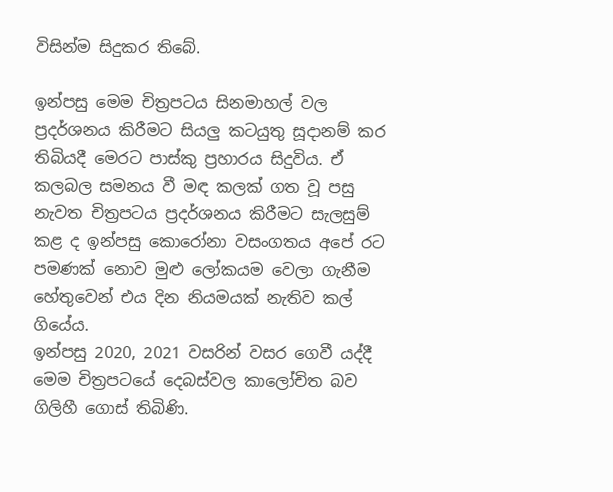විසින්ම සිදුකර තිබේ.

ඉන්පසු මෙම චිත්‍රපටය සිනමාහල් වල ප්‍රදර්ශනය කිරීමට සියලු කටයුතු සූදානම් කර තිබියදී මෙරට පාස්කු ප්‍රහාරය සිදුවිය. ඒ කලබල සමනය වී මඳ කලක් ගත වූ පසු නැවත චිත්‍රපටය ප්‍රදර්ශනය කිරීමට සැලසුම් කළ ද ඉන්පසු කොරෝනා වසංගතය අපේ රට පමණක් නොව මුළු ලෝකයම වෙලා ගැනීම හේතුවෙන් එය දින නියමයක් නැතිව කල් ගියේය.
ඉන්පසු 2020, 2021 වසරින් වසර ගෙවී යද්දී මෙම චිත්‍රපටයේ දෙබස්වල කාලෝචිත බව ගිලිහී ගොස් තිබිණි.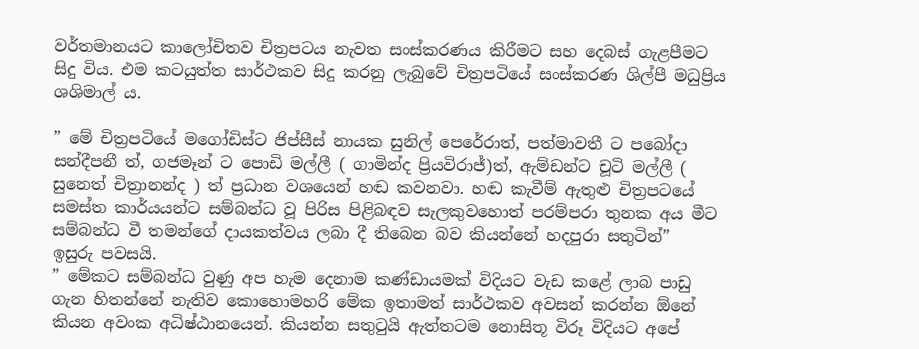වර්තමානයට කාලෝචිතව චිත්‍රපටය නැවත සංස්කරණය කිරීමට සහ දෙබස් ගැළපීමට සිදු විය. එම කටයුත්ත සාර්ථකව සිදු කරනු ලැබුවේ චිත්‍රපටියේ සංස්කරණ ශිල්පී මධුප්‍රිය ශශිමාල් ය.

” මේ චිත්‍රපටියේ මගෝඩිස්ට ජිප්සීස් නායක සුනිල් පෙරේරාත්, පත්මාවතී ට පබෝදා සන්දීපනී ත්, ගජමෑන් ට පොඩි මල්ලී ( ගාමින්ද ප්‍රියවිරාජ්)ත්, ඇම්ඩන්ට චූටි මල්ලී ( සුනෙත් චිත්‍රානන්ද ) ත් ප්‍රධාන වශයෙන් හඬ කවනවා. හඬ කැවීම් ඇතුළු චිත්‍රපටයේ සමස්ත කාර්යයන්ට සම්බන්ධ වූ පිරිස පිළිබඳව සැලකුවහොත් පරම්පරා තුනක අය මීට සම්බන්ධ වී තමන්ගේ දායකත්වය ලබා දී තිබෙන බව කියන්නේ හදපුරා සතුටින්”
ඉසුරු පවසයි.
” මේකට සම්බන්ධ වුණු අප හැම දෙනාම කණ්ඩායමක් විදියට වැඩ කළේ ලාබ පාඩු ගැන හිතන්නේ නැතිව කොහොමහරි මේක ඉතාමත් සාර්ථකව අවසන් කරන්න ඕනේ කියන අවංක අධිෂ්ඨානයෙන්. කියන්න සතුටුයි ඇත්තටම නොසිතූ විරූ විදියට අපේ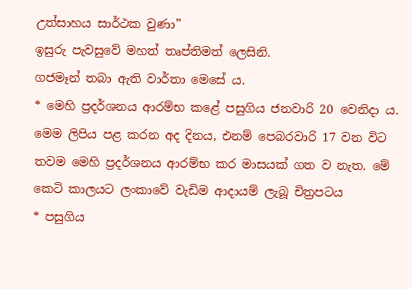උත්සාහය සාර්ථක වුණා”
ඉසුරු පැවසුවේ මහත් තෘප්තිමත් ලෙසිනි.
ගජමෑන් තබා ඇති වාර්තා මෙසේ ය.
* මෙහි ප්‍රදර්ශනය ආරම්භ කළේ පසුගිය ජනවාරි 20 වෙනිදා ය. මෙම ලිපිය පළ කරන අද දිනය, එනම් පෙබරවාරි 17 වන විට තවම මෙහි ප්‍රදර්ශනය ආරම්භ කර මාසයක් ගත ව නැත. මේ කෙටි කාලයට ලංකාවේ වැඩිම ආදායම් ලැබූ චිත්‍රපටය
* පසුගිය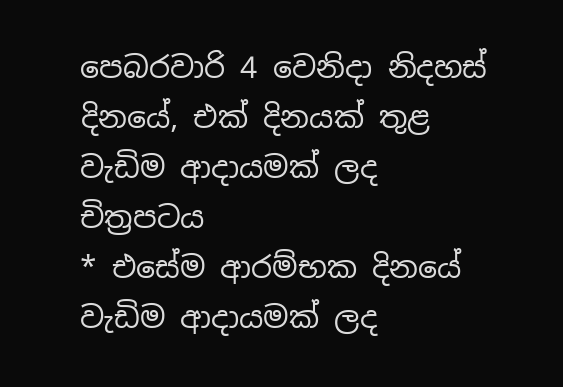පෙබරවාරි 4 වෙනිදා නිදහස් දිනයේ, එක් දිනයක් තුළ වැඩිම ආදායමක් ලද චිත්‍රපටය
* එසේම ආරම්භක දිනයේ වැඩිම ආදායමක් ලද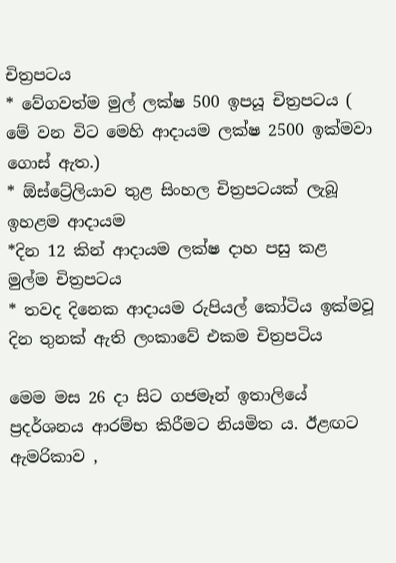චිත්‍රපටය
* වේගවත්ම මුල් ලක්ෂ 500 ඉපයූ චිත්‍රපටය ( මේ වන විට මෙහි ආදායම ලක්ෂ 2500 ඉක්මවා ගොස් ඇත.)
* ඕස්ට්‍රේලියාව තුළ සිංහල චිත්‍රපටයක් ලැබූ ඉහළම ආදායම
*දින 12 කින් ආදායම ලක්ෂ දාහ පසු කළ මුල්ම චිත්‍රපටය
* තවද දිනෙක ආදායම රුපියල් කෝටිය ඉක්මවූ දින තුනක් ඇති ලංකාවේ එකම චිත්‍රපටිය

මෙම මස 26 දා සිට ගජමෑන් ඉතාලියේ ප්‍රදර්ශනය ආරම්භ කිරීමට නියමිත ය. ඊළඟට ඇමරිකාව ,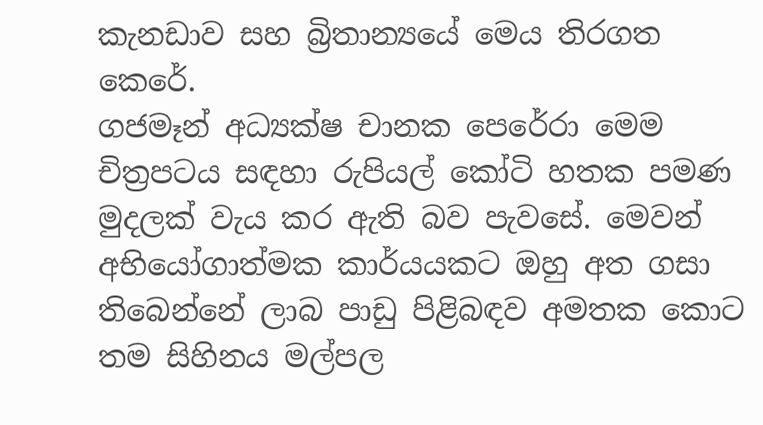කැනඩාව සහ බ්‍රිතාන්‍යයේ මෙය තිරගත කෙරේ.
ගජමෑන් අධ්‍යක්ෂ චානක පෙරේරා මෙම චිත්‍රපටය සඳහා රුපියල් කෝටි හතක පමණ මුදලක් වැය කර ඇති බව පැවසේ. මෙවන් අභියෝගාත්මක කාර්යයකට ඔහු අත ගසා තිබෙන්නේ ලාබ පාඩු පිළිබඳව අමතක කොට තම සිහිනය මල්පල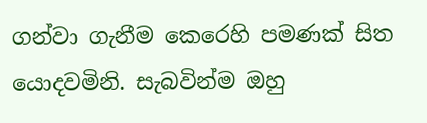ගන්වා ගැනීම කෙරෙහි පමණක් සිත යොදවමිනි. සැබවින්ම ඔහු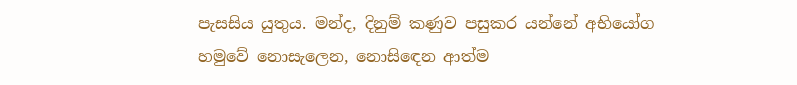පැසසිය යුතුය. මන්ද, දිනුම් කණුව පසුකර යන්නේ අභියෝග හමුවේ නොසැලෙන, නොසිඳෙන ආත්ම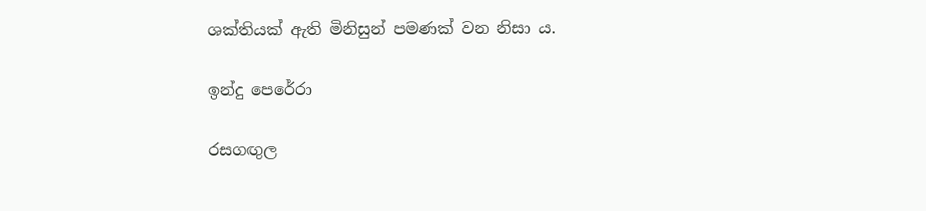ශක්තියක් ඇති මිනිසුන් පමණක් වන නිසා ය.

ඉන්දු පෙරේරා

රසගඟුල